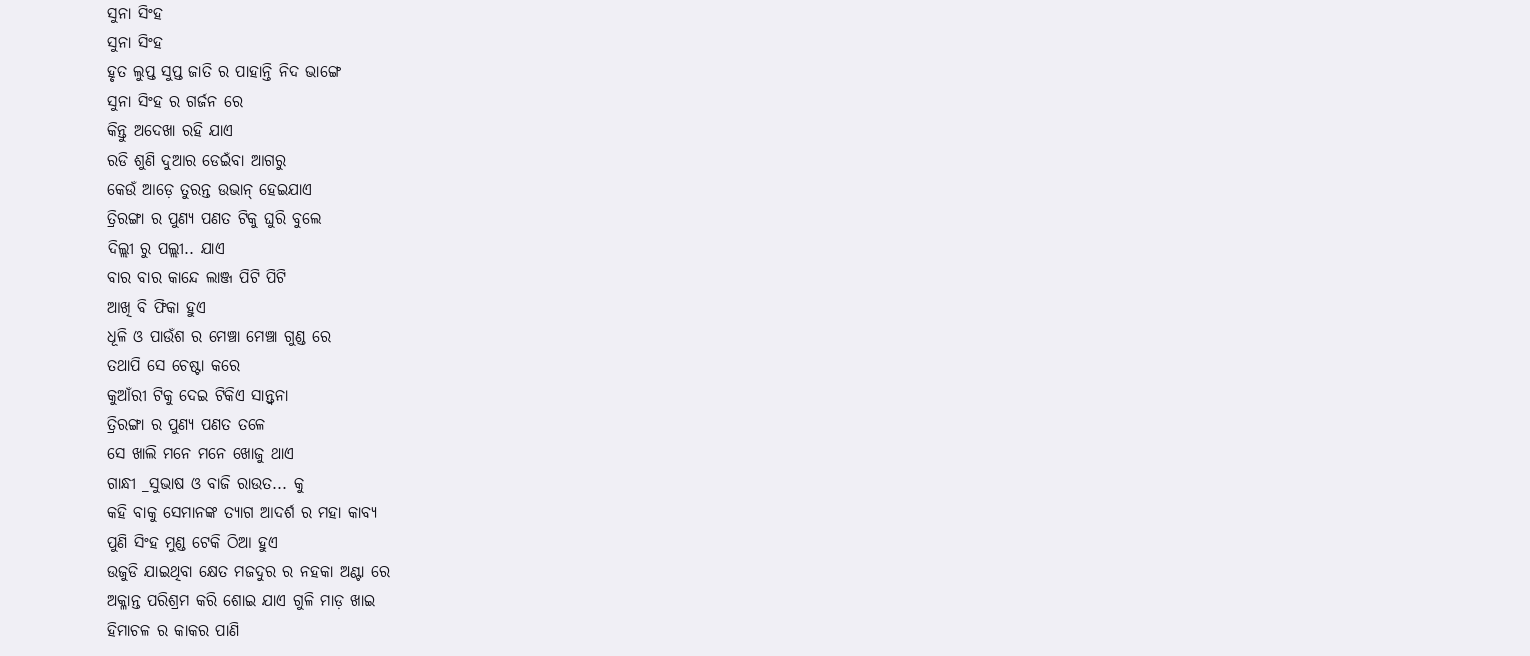ସୁନା ସିଂହ
ସୁନା ସିଂହ
ହୃତ ଲୁପ୍ତ ସୁପ୍ତ ଜାତି ର ପାହାନ୍ତି ନିଦ ଭାଙ୍ଗେ
ସୁନା ସିଂହ ର ଗର୍ଜନ ରେ
କିନ୍ତୁ ଅଦେଖା ରହି ଯାଏ
ରଡି ଶୁଣି ଦୁଆର ଡେଇଁବା ଆଗରୁ
କେଉଁ ଆଡ଼େ ତୁରନ୍ତ ଉଭାନ୍ ହେଇଯାଏ
ତ୍ରିରଙ୍ଗା ର ପୁଣ୍ଯ ପଣତ ଟିକୁ ଘୁରି ବୁଲେ
ଦିଲ୍ଲୀ ରୁ ପଲ୍ଲୀ.. ଯାଏ
ବାର ବାର କାନ୍ଦେ ଲାଞ୍ଜ ପିଟି ପିଟି
ଆଖି ବି ଫିକା ହୁଏ
ଧୂଳି ଓ ପାଉଁଶ ର ମେଞ୍ଚା ମେଞ୍ଚା ଗୁଣ୍ଡ ରେ
ତଥାପି ସେ ଚେଷ୍ଟା କରେ
କୁଆଁରୀ ଟିକୁ ଦେଇ ଟିକିଏ ସାନ୍ତ୍ଵନା
ତ୍ରିରଙ୍ଗା ର ପୁଣ୍ଯ ପଣତ ତଳେ
ସେ ଖାଲି ମନେ ମନେ ଖୋଜୁ ଥାଏ
ଗାନ୍ଧୀ _ସୁଭାଷ ଓ ବାଜି ରାଉତ... କୁ
କହି ବାକୁ ସେମାନଙ୍କ ତ୍ୟାଗ ଆଦର୍ଶ ର ମହା କାବ୍ଯ
ପୁଣି ସିଂହ ମୁଣ୍ଡ ଟେକି ଠିଆ ହୁଏ
ଉଜୁଡି ଯାଇଥିବା କ୍ଷେତ ମଜଦୁର ର ନହକା ଅଣ୍ଟା ରେ
ଅକ୍ଳାନ୍ତ ପରିଶ୍ରମ କରି ଶୋଇ ଯାଏ ଗୁଳି ମାଡ଼ ଖାଇ
ହିମାଚଳ ର କାକର ପାଣି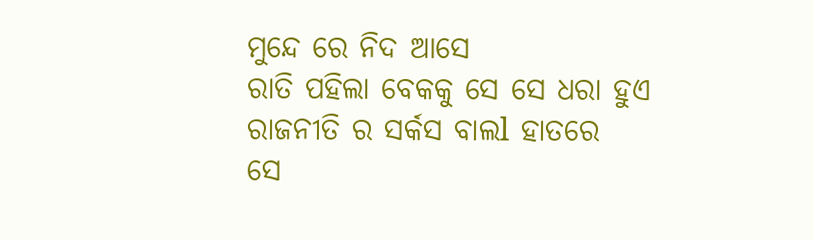ମୁନ୍ଦେ ରେ ନିଦ ଆସେ
ରାତି ପହିଲା ବେକକୁ ସେ ସେ ଧରା ହୁଏ
ରାଜନୀତି ର ସର୍କସ ବାଲl ହାତରେ
ସେ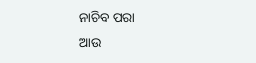ନାଚିବ ପରା
ଆଉ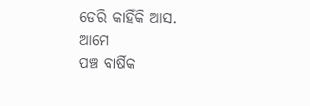ଡେରି କାହିଁକି ଆସ. ଆମେ
ପଞ୍ଚ ବାର୍ଷିକ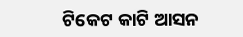ଟିକେଟ କାଟି ଆସନ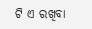ଟି ଏ ରଖିବା